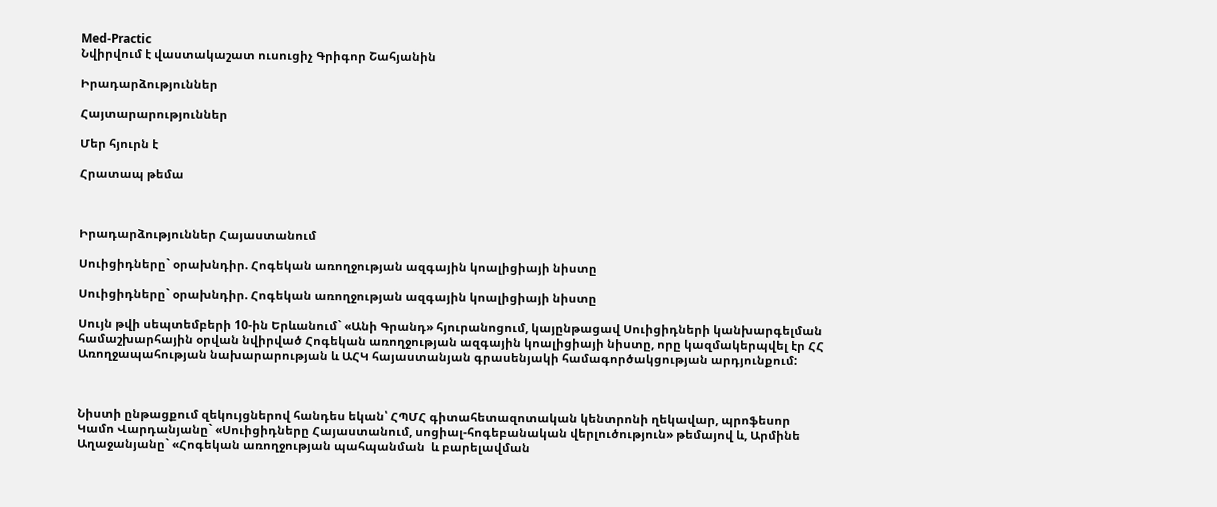Med-Practic
Նվիրվում է վաստակաշատ ուսուցիչ Գրիգոր Շահյանին

Իրադարձություններ

Հայտարարություններ

Մեր հյուրն է

Հրատապ թեմա



Իրադարձություններ Հայաստանում

Սուիցիդները` օրախնդիր. Հոգեկան առողջության ազգային կոալիցիայի նիստը

Սուիցիդները` օրախնդիր. Հոգեկան առողջության ազգային կոալիցիայի նիստը

Սույն թվի սեպտեմբերի 10-ին Երևանում` «Անի Գրանդ» հյուրանոցում, կայընթացավ Սուիցիդների կանխարգելման համաշխարհային օրվան նվիրված Հոգեկան առողջության ազգային կոալիցիայի նիստը, որը կազմակերպվել էր ՀՀ Առողջապահության նախարարության և ԱՀԿ հայաստանյան գրասենյակի համագործակցության արդյունքում:



Նիստի ընթացքում զեկույցներով հանդես եկան՝ ՀՊՄՀ գիտահետազոտական կենտրոնի ղեկավար, պրոֆեսոր Կամո Վարդանյանը` «Սուիցիդները Հայաստանում, սոցիալ-հոգեբանական վերլուծություն» թեմայով և, Արմինե Աղաջանյանը` «Հոգեկան առողջության պահպանման  և բարելավման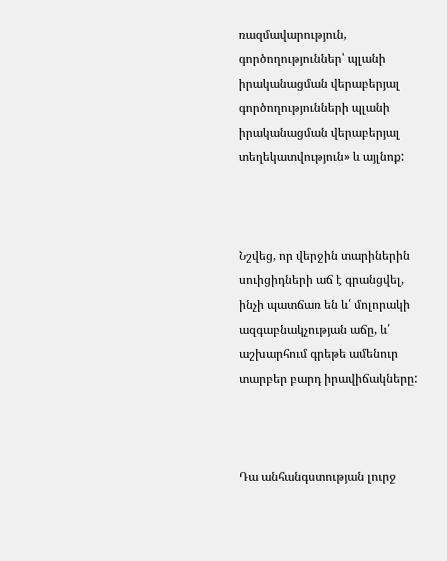ռազմավարություն, գործողություններ՝ պլանի իրականացման վերաբերյալ գործողությունների պլանի իրականացման վերաբերյալ տեղեկատվություն» և այլնոք:



Նշվեց, որ վերջին տարիներին սուիցիդների աճ է գրանցվել, ինչի պատճառ են և՛ մոլորակի ազգաբնակչության աճը, և՛ աշխարհում գրեթե ամենուր տարբեր բարդ իրավիճակները:



Դա անհանգստության լուրջ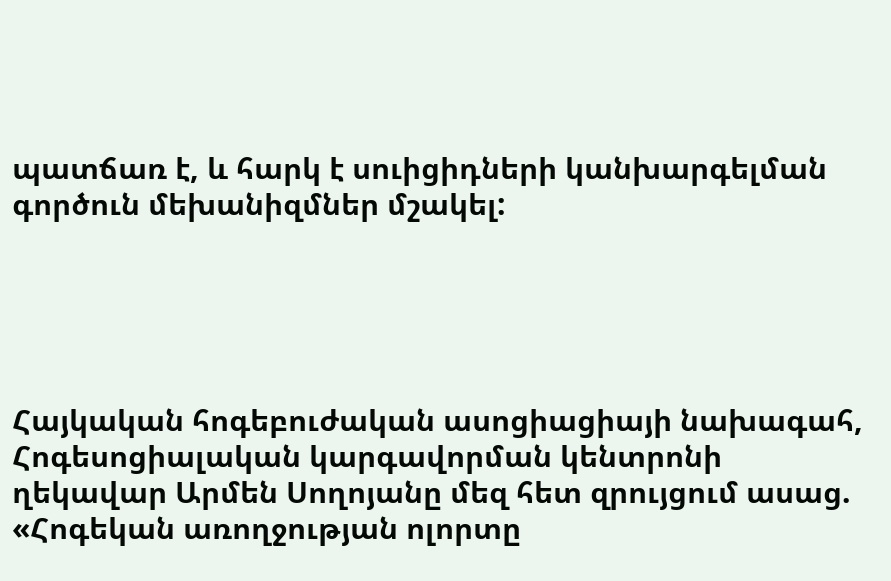պատճառ է, և հարկ է սուիցիդների կանխարգելման գործուն մեխանիզմներ մշակել:





Հայկական հոգեբուժական ասոցիացիայի նախագահ, Հոգեսոցիալական կարգավորման կենտրոնի ղեկավար Արմեն Սողոյանը մեզ հետ զրույցում ասաց. «Հոգեկան առողջության ոլորտը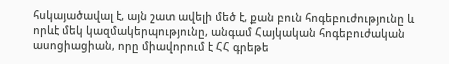հսկայածավալ է, այն շատ ավելի մեծ է, քան բուն հոգեբուժությունը և որևէ մեկ կազմակերպությունը, անգամ Հայկական հոգեբուժական ասոցիացիան, որը միավորում է ՀՀ գրեթե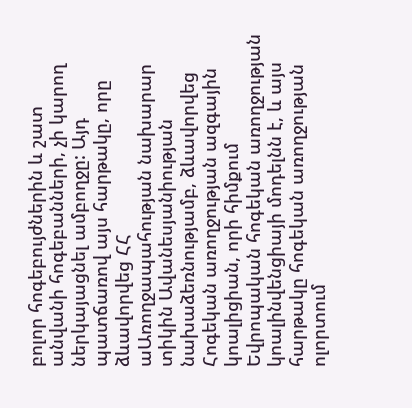բոլոր հոգեբույժներին և շատ անվանի հոգեբանների, չի կարող ներկայացնել ամբողջը: Այդ պատճառով այս հարթակը, որը ձևավորվեց ՀՀ աԱռողջապահության նախարար տիկին Ավանեսյանիության  նախաձեռնությամբ, ձևավորվեց Հոգեկան առողջության ազգային կոալիցիան, որի հիմքում Եվրոպական հոգեկան առողջության կոալինվենցիայի մոդելնն է, և այս հարթակը հոգեկան առողջության ոլորտում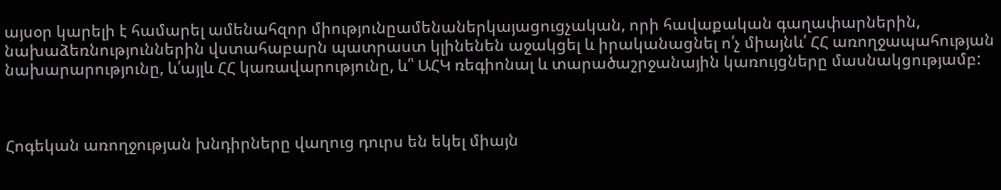այսօր կարելի է համարել ամենահզոր միությունըամենաներկայացուցչական, որի հավաքական գաղափարներին, նախաձեռնություններին վստահաբարն պատրաստ կլինենեն աջակցել և իրականացնել ո՛չ միայնև՛ ՀՀ առողջապահության նախարարությունը, և՛այլև ՀՀ կառավարությունը, և՛՝ ԱՀԿ ռեգիոնալ և տարածաշրջանային կառույցները մասնակցությամբ:



Հոգեկան առողջության խնդիրները վաղուց դուրս են եկել միայն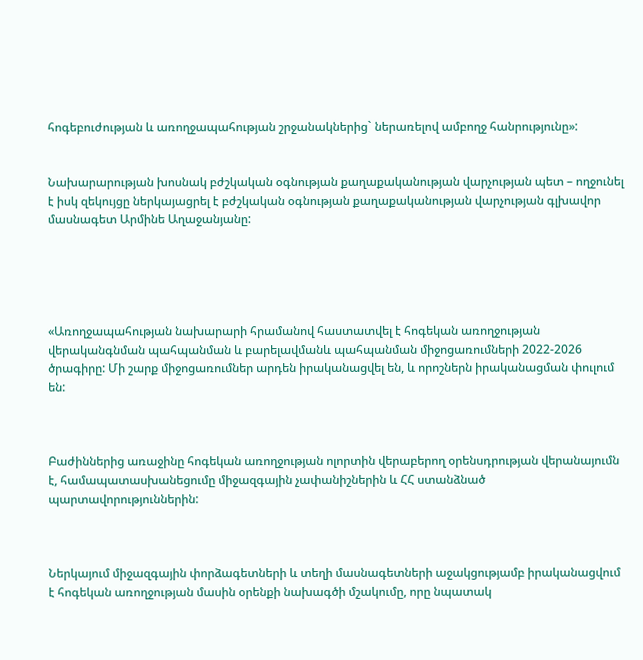հոգեբուժության և առողջապահության շրջանակներից` ներառելով ամբողջ հանրությունը»:


Նախարարության խոսնակ բժշկական օգնության քաղաքականության վարչության պետ – ողջունել է իսկ զեկույցը ներկայացրել է բժշկական օգնության քաղաքականության վարչության գլխավոր մասնագետ Արմինե Աղաջանյանը:





«Առողջապահության նախարարի հրամանով հաստատվել է հոգեկան առողջության վերականգնման պահպանման և բարելավմանև պահպանման միջոցառումների 2022-2026 ծրագիրը: Մի շարք միջոցառումներ արդեն իրականացվել են, և որոշներն իրականացման փուլում են:



Բաժիններից առաջինը հոգեկան առողջության ոլորտին վերաբերող օրենսդրության վերանայումն է, համապատասխանեցումը միջազգային չափանիշներին և ՀՀ ստանձնած պարտավորություններին:



Ներկայում միջազգային փորձագետների և տեղի մասնագետների աջակցությամբ իրականացվում է հոգեկան առողջության մասին օրենքի նախագծի մշակումը, որը նպատակ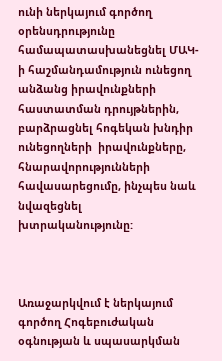ունի ներկայում գործող օրենսդրությունը համապատասխանեցնել ՄԱԿ-ի հաշմանդամություն ունեցող անձանց իրավունքների հաստատման դրույթներին, բարձրացնել հոգեկան խնդիր ունեցողների  իրավունքները, հնարավորությունների հավասարեցումը, ինչպես նաև նվազեցնել խտրականությունը:



Առաջարկվում է ներկայում գործող Հոգեբուժական օգնության և սպասարկման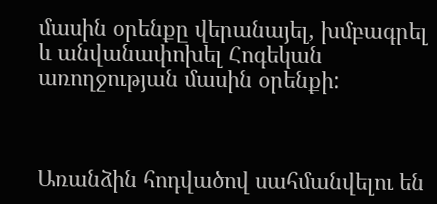մասին օրենքը վերանայել, խմբագրել և անվանափոխել Հոգեկան առողջության մասին օրենքի:



Առանձին հոդվածով սահմանվելու են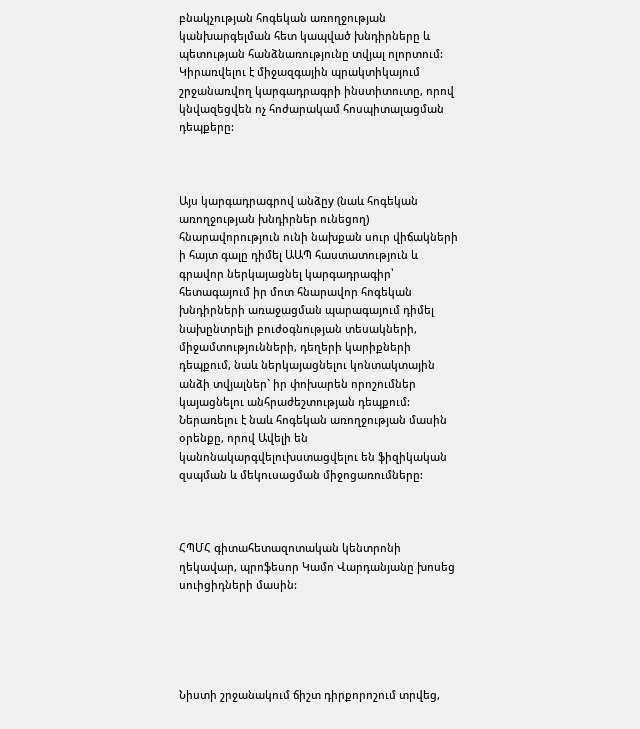բնակչության հոգեկան առողջության կանխարգելման հետ կապված խնդիրները և պետության հանձնառությունը տվյալ ոլորտում: Կիրառվելու է միջազգային պրակտիկայում շրջանառվող կարգադրագրի ինստիտուտը, որով կնվազեցվեն ոչ հոժարակամ հոսպիտալացման դեպքերը:



Այս կարգադրագրով անձըy (նաև հոգեկան առողջության խնդիրներ ունեցող) հնարավորություն ունի նախքան սուր վիճակների ի հայտ գալը դիմել ԱԱՊ հաստատություն և գրավոր ներկայացնել կարգադրագիր՝ հետագայում իր մոտ հնարավոր հոգեկան խնդիրների առաջացման պարագայում դիմել նախընտրելի բուժօգնության տեսակների, միջամտությունների, դեղերի կարիքների դեպքում, նաև ներկայացնելու կոնտակտային անձի տվյալներ` իր փոխարեն որոշումներ կայացնելու անհրաժեշտության դեպքում:
Ներառելու է նաև հոգեկան առողջության մասին օրենքը, որով Ավելի են կանոնակարգվելուխստացվելու են ֆիզիկական զսպման և մեկուսացման միջոցառումները:



ՀՊՄՀ գիտահետազոտական կենտրոնի ղեկավար, պրոֆեսոր Կամո Վարդանյանը խոսեց սուիցիդների մասին:





Նիստի շրջանակում ճիշտ դիրքորոշում տրվեց,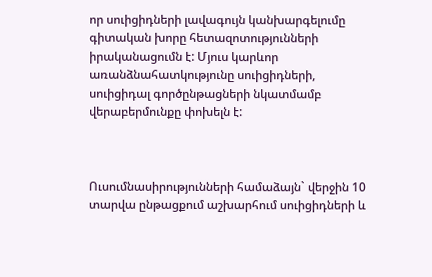որ սուիցիդների լավագույն կանխարգելումը գիտական խորը հետազոտությունների իրականացումն է: Մյուս կարևոր առանձնահատկությունը սուիցիդների, սուիցիդալ գործընթացների նկատմամբ վերաբերմունքը փոխելն է:



Ուսումնասիրությունների համաձայն` վերջին 10 տարվա ընթացքում աշխարհում սուիցիդների և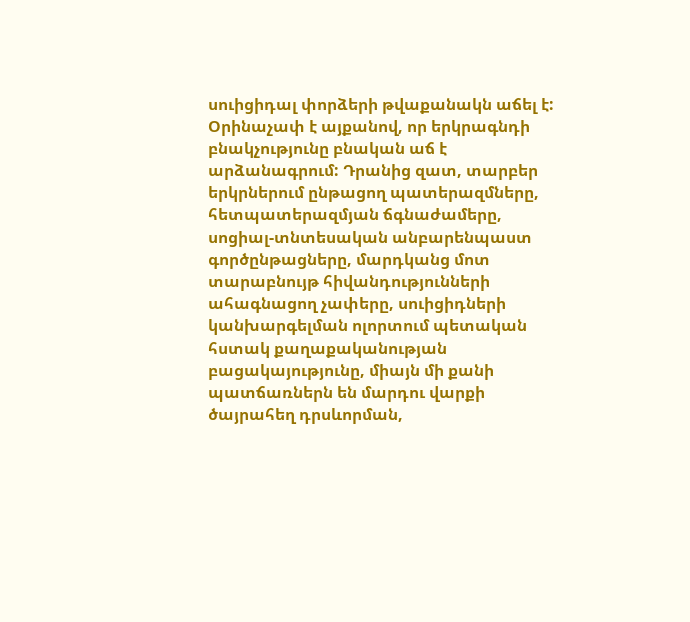սուիցիդալ փորձերի թվաքանակն աճել է: Օրինաչափ է այքանով, որ երկրագնդի բնակչությունը բնական աճ է արձանագրում: Դրանից զատ, տարբեր երկրներում ընթացող պատերազմները, հետպատերազմյան ճգնաժամերը, սոցիալ-տնտեսական անբարենպաստ գործընթացները, մարդկանց մոտ տարաբնույթ հիվանդությունների ահագնացող չափերը, սուիցիդների կանխարգելման ոլորտում պետական հստակ քաղաքականության բացակայությունը, միայն մի քանի պատճառներն են մարդու վարքի ծայրահեղ դրսևորման,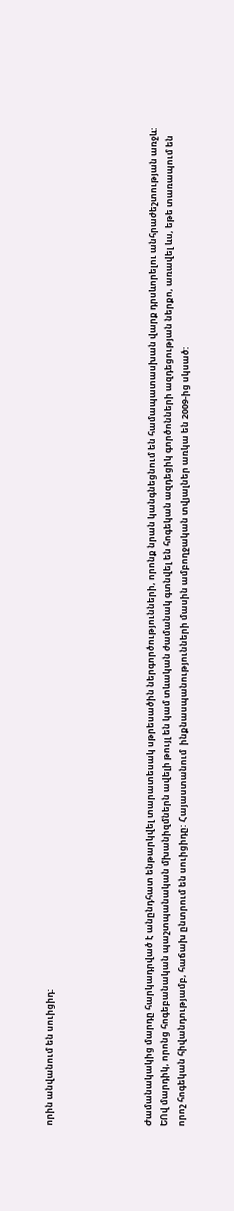որին անվանում են սուիցիդ:





Ժամանակակից մարդը հարկադրված է անընդհատ ենթարկվել տարատեսակ սթրեսածին ներգործությունների, որոնք նրան կանգնեցնում են համապատասխան վարք դրսևորելու անհրաժեշտության առջև: ԵՈվ մարդիկ, որոնց հոգեբանական պաշտպանական մխանիզմներն ավելի թույլ են կամ տևական ժամանակ գտնվել են հոգեկան ազդեցիկ գործոնների ազդեցության ներքո, առավել ևս, եթե տառապում են  որոշ հոգեկան հիվանդությամբ, հաճախ ընտրում են սուիցիդը: Հայաստանում  ինքնասպանությունների մասին ամբողջական տվյալներ առկա են 2009-ից սկսած: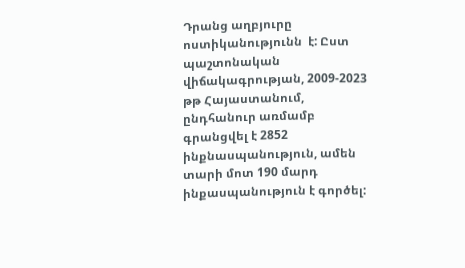Դրանց աղբյուրը ոստիկանությունն  է: Ըստ պաշտոնական վիճակագրության, 2009-2023 թթ Հայաստանում, ընդհանուր առմամբ գրանցվել է 2852 ինքնասպանություն, ամեն տարի մոտ 190 մարդ ինքասպանություն է գործել: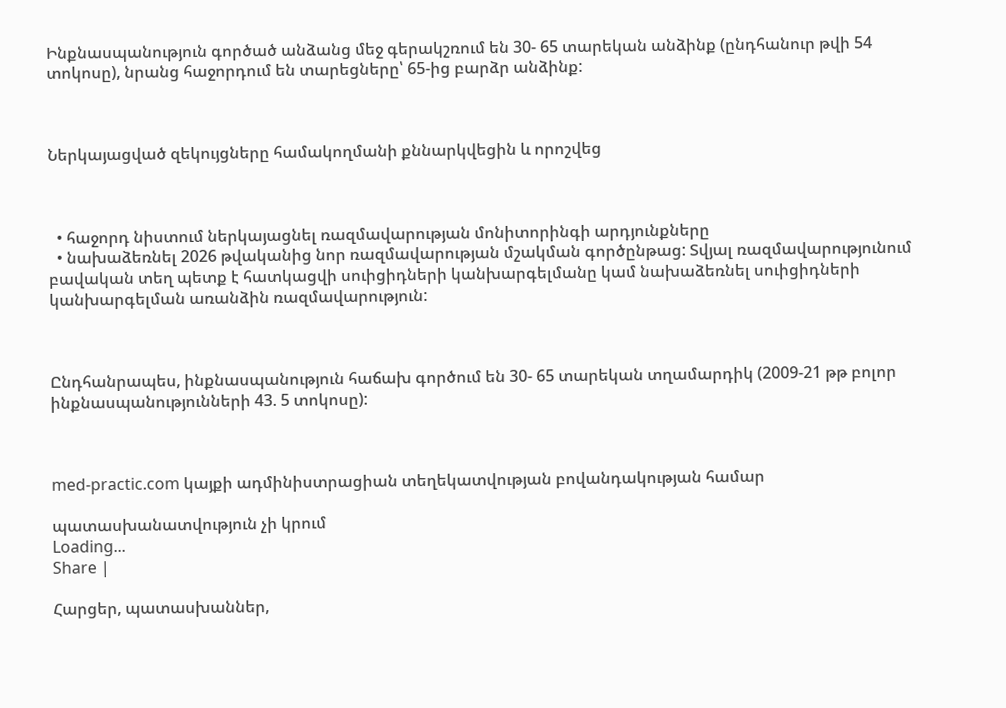Ինքնասպանություն գործած անձանց մեջ գերակշռում են 30- 65 տարեկան անձինք (ընդհանուր թվի 54 տոկոսը), նրանց հաջորդում են տարեցները՝ 65-ից բարձր անձինք:



Ներկայացված զեկույցները համակողմանի քննարկվեցին և որոշվեց



  • հաջորդ նիստում ներկայացնել ռազմավարության մոնիտորինգի արդյունքները
  • նախաձեռնել 2026 թվականից նոր ռազմավարության մշակման գործընթաց: Տվյալ ռազմավարությունում բավական տեղ պետք է հատկացվի սուիցիդների կանխարգելմանը կամ նախաձեռնել սուիցիդների կանխարգելման առանձին ռազմավարություն:



Ընդհանրապես, ինքնասպանություն հաճախ գործում են 30- 65 տարեկան տղամարդիկ (2009-21 թթ բոլոր ինքնասպանությունների 43. 5 տոկոսը):



med-practic.com կայքի ադմինիստրացիան տեղեկատվության բովանդակության համար

պատասխանատվություն չի կրում
Loading...
Share |

Հարցեր, պատասխաններ,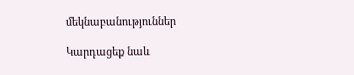մեկնաբանություններ

Կարդացեք նաև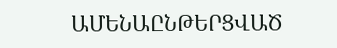ԱՄԵՆԱԸՆԹԵՐՑՎԱԾ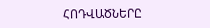ՀՈԴՎԱԾՆԵՐԸ